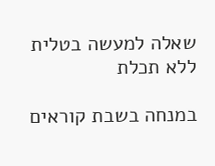שאלה למעשה בטלית ללא תכלת

במנחה בשבת קוראים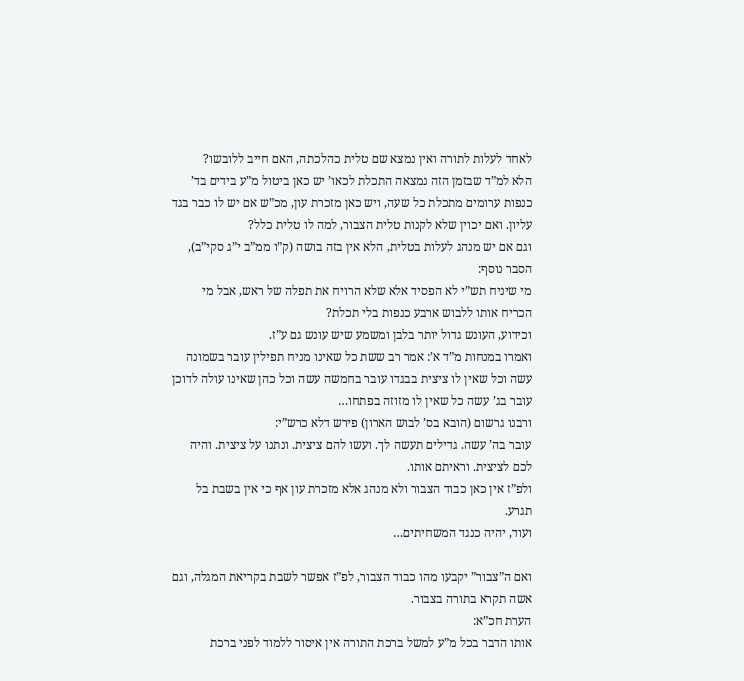לאחד לעלות לתורה ואין נמצא שם טלית כהלכתה, האם חייב ללובשו?
הלא למ”ד שבזמן הזה נמצאה התכלת לכאו’ יש כאן ביטול מ”ע בידים בד’ כנפות ערומים מתכלת כל שעה, ויש כאן מזכרת עון, מכ”ש אם יש לו כבר בגד עליון. ואם יכוין שלא לקנות טלית הצבור, למה לו טלית כלל?
וגם אם יש מנהג לעלות בטלית, הלא אין בזה בושה (ק”ו ממ”ב י”ג סקי”ב),
הסבר נוסף:
מי שיניח תש”י לא הפסיד אלא שלא הרויח את תפלה של ראש, אבל מי הכריח אותו ללבוש ארבע כנפות בלי תכלת?
וכידוע, העונש גדול יותר בלבן ומשמע שיש עונש גם ע”ז.
ואמרו במנחות מ”ד א’: אמר רב ששת כל שאינו מניח תפילין עובר בשמונה עשה וכל שאין לו ציצית בבגדו עובר בחמשה עשה וכל כהן שאינו עולה לדוכן עובר בג’ עשה כל שאין לו מזוזה בפתחו…
ורבנו גרשום (הובא בס’ לבוש הארון) פירש דלא כרש”י:
עובר בה’ עשה. גדילים תעשה לך. ועשו להם ציצית. ונתנו על ציצית. והיה לכם לציצית. וראיתם אותו.
ולפ”ז אין כאן כבוד הצבור ולא מנהג אלא מזכרת עון אף כי אין בשבת בל תגרע.
ועוד, יהיה כנגד המשחיתים…

ואם ה”צבור” יקבעו מהו כבוד הצבור, לפ”ז אפשר לשבת בקריאת המגלה, וגם אשה תקרא בתורה בצבור.
הערת חכ”א:
אותו הדבר בכל מ”ע למשל ברכת התורה אין איסור ללמוד לפני ברכת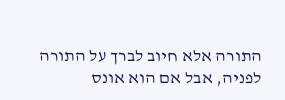התורה אלא חיוב לברך על התורה לפניה, אבל אם הוא אונס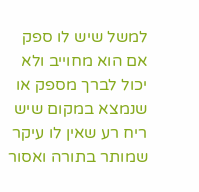למשל שיש לו ספק אם הוא מחוייב ולא יכול לברך מספק או שנמצא במקום שיש ריח רע שאין לו עיקר שמותר בתורה ואסור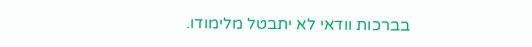בברכות וודאי לא יתבטל מלימודו.